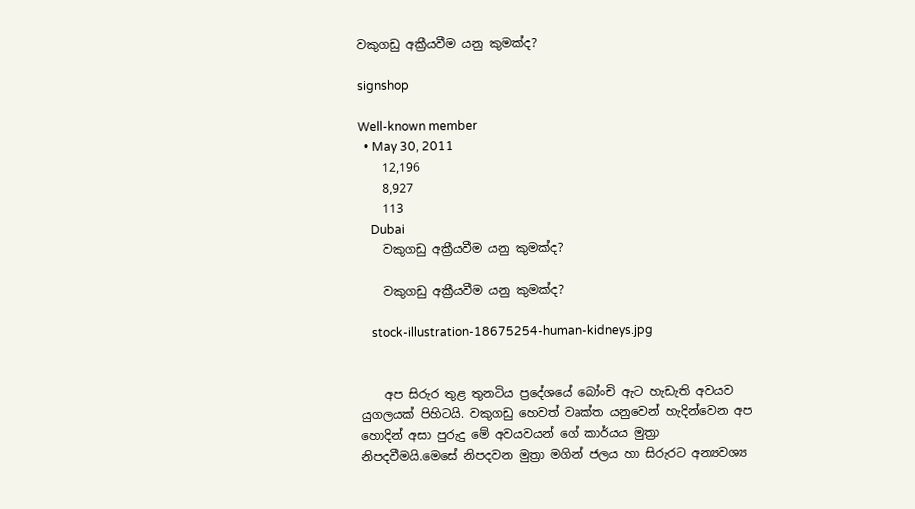වකුගඩු අක්‍රීයවීම යනු කුමක්ද?

signshop

Well-known member
  • May 30, 2011
    12,196
    8,927
    113
    Dubai
    වකුගඩු අක්‍රීයවීම යනු කුමක්ද?

    වකුගඩු අක්‍රීයවීම යනු කුමක්ද?

    stock-illustration-18675254-human-kidneys.jpg


    අප සිරුර තුළ තුනටිය ප්‍රදේශයේ බෝංචි ඇට හැඩැති අවයව යුගලයක් පිහිටයි. වකුගඩු හෙවත් වෘක්ත යනුවෙන් හැදින්වෙන අප හොදින් අසා පුරුදු මේ අවයවයන් ගේ කාර්යය මුත්‍රා නිපදවීමයි.මෙසේ නිපදවන මුත්‍රා මගින් ජලය හා සිරුරට අන්‍යවශ්‍ය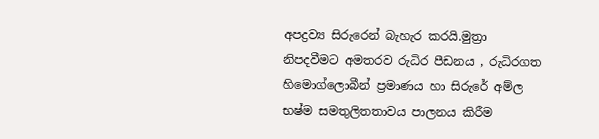අපද්‍රව්‍ය සිරුරෙන් බැහැර කරයි.මුත්‍රා නිපදවීමට අමතරව රුධිර පීඩනය , රුධිරගත හිමොග්ලොබීන් ප්‍රමාණය හා සිරුරේ අම්ල භෂ්ම සමතුලිතතාවය පාලනය කිරීම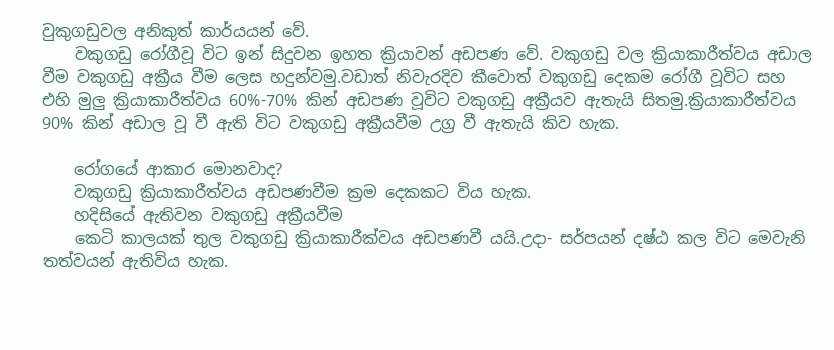වුකුගඩුවල අනිකුත් කාර්යයන් වේ.
    වකුගඩු රෝගීවූ විට ඉන් සිදුවන ඉහත ක්‍රියාවන් අඩපණ වේ. වකුගඩු වල ක්‍රියාකාරීත්වය අඩාල වීම වකුගඩු අක්‍රීය වීම ලෙස හදුන්වමු.වඩාත් නිවැරදිව කීවොත් වකුගඩු දෙකම රෝගී වූවිට සහ එහි මුලු ක්‍රියාකාරීත්වය 60%-70% කින් අඩපණ වූවිට වකුගඩු අක්‍රීයව ඇතැයි සිතමු.ක්‍රියාකාරීත්වය 90% කින් අඩාල වූ වී ඇති විට වකුගඩු අක්‍රීයවීම උග්‍ර වී ඇතැයි කිව හැක.

    රෝගයේ ආකාර මොනවාද?
    වකුගඩු ක්‍රියාකාරීත්වය අඩපණවීම ක්‍රම දෙකකට විය හැක.
    හදිසියේ ඇතිවන වකුගඩු අක්‍රීයවීම
    කෙටි කාලයක් තුල වකුගඩු ක්‍රියාකාරීක්වය අඩපණවී යයි.උදා- සර්පයන් දෂ්ඨ කල විට මෙවැනි තත්වයන් ඇතිවිය හැක.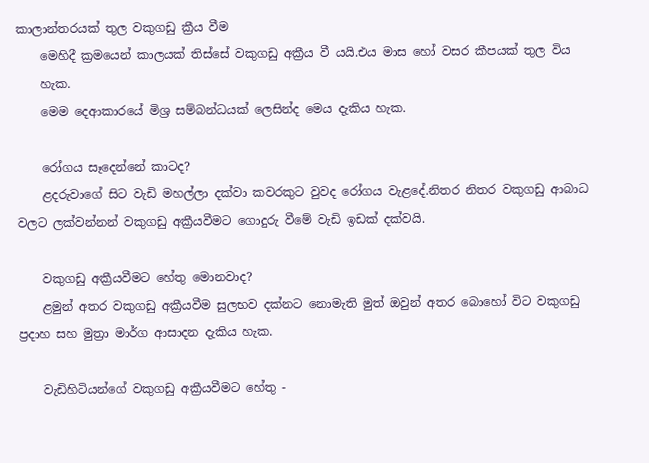කාලාන්තරයක් තුල වකුගඩු ක්‍රීය වීම
    මෙහිදී ක්‍රමයෙන් කාලයක් තිස්සේ වකුගඩු අක්‍රීය වී යයි.එය මාස හෝ වසර කීපයක් තුල විය
    හැක.
    මෙම දෙආකාරයේ මිශ්‍ර සම්බන්ධයක් ලෙසින්ද මෙය දැකිය හැක.

    රෝගය සෑදෙන්නේ කාටද?
    ළදරුවාගේ සිට වැඩි මහල්ලා දක්වා කවරකුට වුවද රෝගය වැළදේ.නිතර නිතර වකුගඩු ආබාධ වලට ලක්වන්නන් වකුගඩු අක්‍රීයවීමට ගොදුරු වීමේ වැඩි ඉඩක් දක්වයි.

    වකුගඩු අක්‍රීයවීමට හේතු මොනවාද?
    ළමුන් අතර වකුගඩු අක්‍රීයවීම සුලභව දක්නට නොමැති මුත් ඔවුන් අතර බොහෝ විට වකුගඩු ප්‍රදාහ සහ මුත්‍රා මාර්ග ආසාදන දැකිය හැක.

    වැඩිහිටියන්ගේ වකුගඩු අක්‍රීයවීමට හේතු -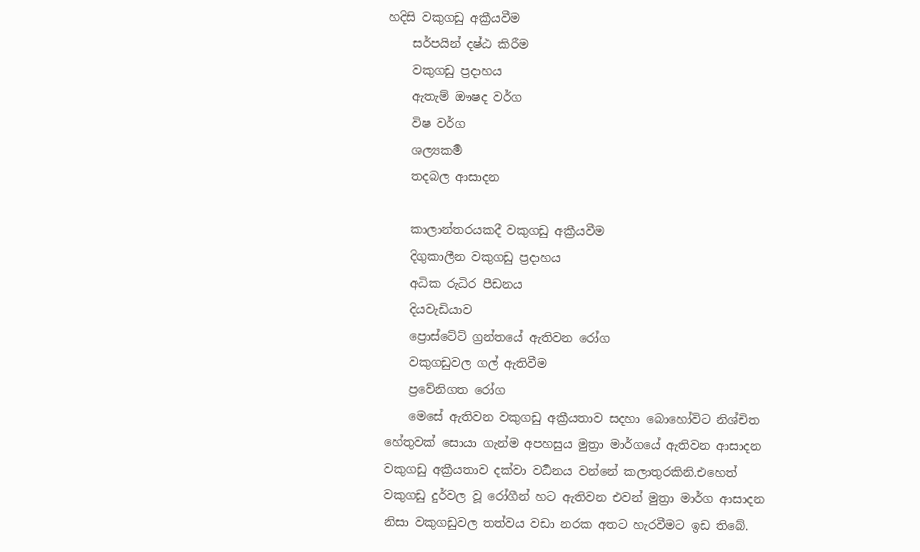හදිසි වකුගඩු අක්‍රීයවීම
    සර්පයින් දෂ්ඨ කිරීම
    වකුගඩු ප්‍රදාහය
    ඇතැම් ඖෂද වර්ග
    විෂ වර්ග
    ශල්‍යකර්‍ම
    තදබල ආසාදන

    කාලාන්තරයකදී වකුගඩු අක්‍රීයවීම
    දිගුකාලීන වකුගඩු ප්‍රදාහය
    අධික රුධිර පීඩනය
    දියවැඩියාව
    ප්‍රොස්ටේට් ග්‍රන්තයේ ඇතිවන රෝග
    වකුගඩුවල ගල් ඇතිවීම
    ප්‍රවේනිගත රෝග
    මෙසේ ඇතිවන වකුගඩු අක්‍රීයතාව සදහා බොහෝවිට නිශ්චිත හේතුවක් සොයා ගැන්ම අපහසුය මුත්‍රා මාර්ගයේ ඇතිවන ආසාදන වකුගඩු අක්‍රීයතාව දක්වා වර්‍ධනය වන්නේ කලාතුරකිනි.එහෙත් වකුගඩු දුර්වල වූ රෝගීන් හට ඇතිවන එවන් මුත්‍රා මාර්ග ආසාදන නිසා වකුගඩුවල තත්වය වඩා නරක අතට හැරවීමට ඉඩ තිබේ.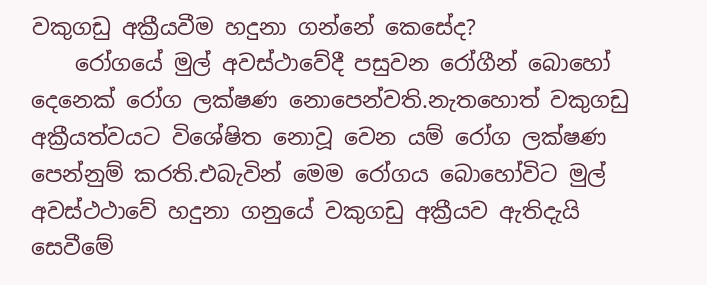වකුගඩු අක්‍රීයවීම හදුනා ගන්නේ කෙසේද?
    රෝගයේ මුල් අවස්ථාවේදී පසුවන රෝගීන් බොහෝ දෙනෙක් රෝග ලක්ෂණ නොපෙන්වති.නැතහොත් වකුගඩු අක්‍රීයත්වයට විශේෂිත නොවූ වෙන යම් රෝග ලක්ෂණ පෙන්නුම් කරති.එබැවින් මෙම රෝගය බොහෝවිට මුල් අවස්ථථාවේ හදුනා ගනුයේ වකුගඩු අක්‍රීයව ඇතිදැයි සෙවීමේ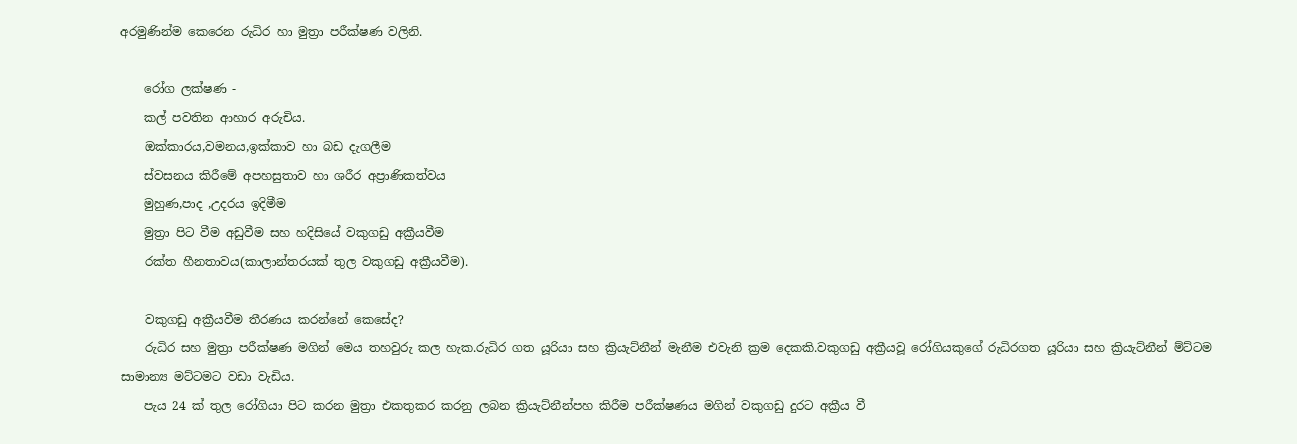අරමුණින්ම කෙරෙන රුධිර හා මුත්‍රා පරීක්ෂණ වලිනි.

    රෝග ලක්ෂණ -
    කල් පවතින ආහාර අරුචිය.
    ඔක්කාරය,වමනය,ඉක්කාව හා බඩ දැගලීම
    ස්වසනය කිරීමේ අපහසුතාව හා ශරීර අප්‍රාණිකත්වය
    මුහුණ,පාද ,උදරය ඉදිමීම
    මුත්‍රා පිට වීම අඩුවීම සහ හදිසියේ වකුගඩු අක්‍රීයවීම
    රක්ත හීනතාවය(කාලාන්තරයක් තුල වකුගඩු අක්‍රීයවීම).

    වකුගඩු අක්‍රීයවීම තීරණය කරන්නේ කෙසේද?
    රුධිර සහ මුත්‍රා පරීක්ෂණ මගින් මෙය තහවුරු කල හැක.රුධිර ගත යූරියා සහ ක්‍රියැට්නීන් මැනීම එවැනි ක්‍රම දෙකකි.වකුගඩු අක්‍රීයවූ රෝගියකුගේ රුධිරගත යූරියා සහ ක්‍රියැට්නීන් ම්ට්ටම සාමාන්‍ය මට්ටමට වඩා වැඩිය.
    පැය 24 ක් තුල රෝගියා පිට කරන මුත්‍රා එකතුකර කරනු ලබන ක්‍රියැට්නීන්පහ කිරීම පරීක්ෂණය මගින් වකුගඩු දුරට අක්‍රීය වී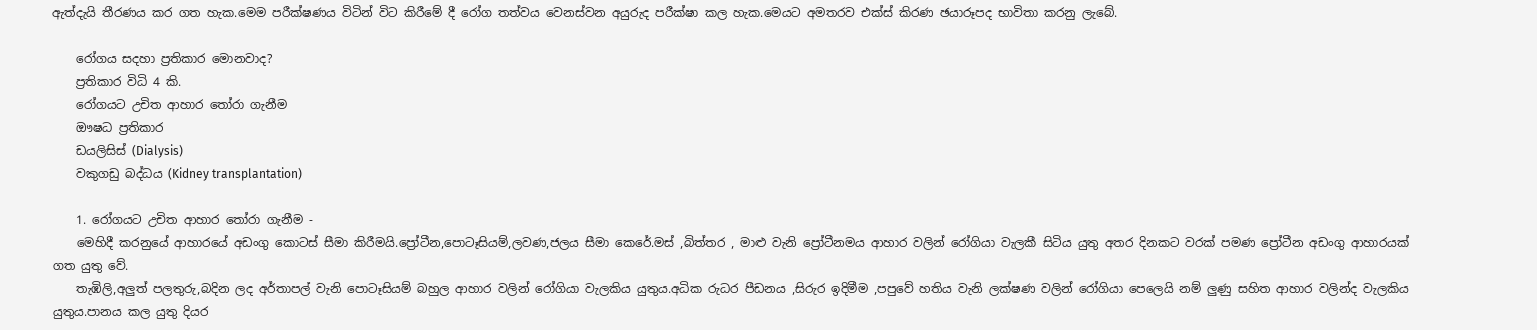ඇත්දැයි තීරණය කර ගත හැක.මෙම පරීක්ෂණය විටින් විට කිරීමේ දී රෝග තත්වය වෙනස්වන අයුරුද පරීක්ෂා කල හැක.මෙයට අමතරව එක්ස් කිරණ ඡයාරූපද භාවිතා කරනු ලැබේ.

    රෝගය සදහා ප්‍රතිකාර මොනවාද?
    ප්‍රතිකාර විධි 4 කි.
    රෝගයට උචිත ආහාර තෝරා ගැනීම
    ඖෂධ ප්‍රතිකාර
    ඩයලිසිස් (Dialysis)
    වකුගඩු බද්ධය (Kidney transplantation)

    1. රෝගයට උචිත ආහාර තෝරා ගැනීම -
    මෙහිදී කරනුයේ ආහාරයේ අඩංගු කොටස් සීමා කිරීමයි.ප්‍රෝටීන,පොටෑසියම්,ලවණ,ජලය සීමා කෙරේ.මස් ,බිත්තර , මාළු වැනි ප්‍රෝටීනමය ආහාර වලින් රෝගියා වැලකී සිටිය යුතු අතර දිනකට වරක් පමණ ප්‍රෝටීන අඩංගු ආහාරයක් ගත යුතු වේ.
    තැඹිලි,අලුත් පලතුරු,බදින ලද අර්තාපල් වැනි පොටෑසියම් බහුල ආහාර වලින් රෝගියා වැලකිය යුතුය.අධික රුධර පීඩනය ,සිරුර ඉදිමීම ,පපුවේ හතිය වැනි ලක්ෂණ වලින් රෝගියා පෙලෙයි නම් ලුණු සහිත ආහාර වලින්ද වැලකිය යුතුය.පානය කල යුතු දියර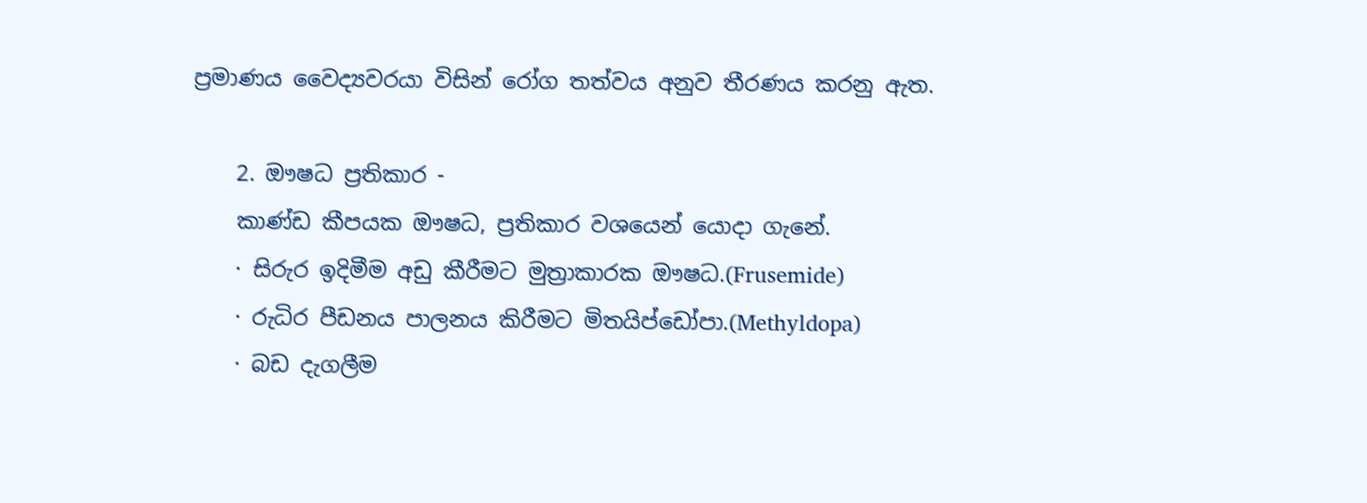ප්‍රමාණය වෛද්‍යවරයා විසින් රෝග තත්වය අනුව තීරණය කරනු ඇත.

    2. ඖෂධ ප්‍රතිකාර -
    කාණ්ඩ කීපයක ඖෂධ, ප්‍රතිකාර වශයෙන් යොදා ගැනේ.
    · සිරුර ඉදිමීම අඩු කීරීමට මුත්‍රාකාරක ඖෂධ.(Frusemide)
    · රුධිර පීඩනය පාලනය කිරීමට මිතයිප්ඩෝපා.(Methyldopa)
    · බඩ දැගලීම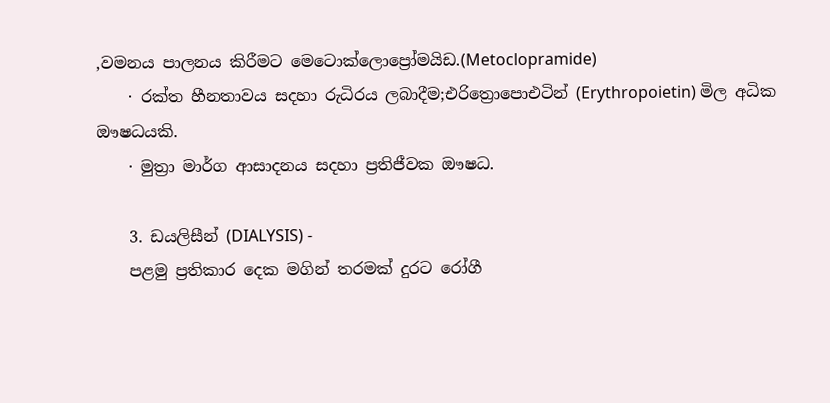,වමනය පාලනය කිරීමට මෙටොක්ලොප්‍රෝමයිඩ.(Metoclopramide)
    · රක්ත හීනතාවය සදහා රුධිරය ලබාදීම;එරිත්‍රොපොඑටින් (Erythropoietin) මිල අධික ඖෂධයකි.
    · මුත්‍රා මාර්ග ආසාදනය සදහා ප්‍රතිජීවක ඖෂධ.

    3. ඩයලිසීන් (DIALYSIS) -
    පළමු ප්‍රතිකාර දෙක මගින් තරමක් දුරට රෝගී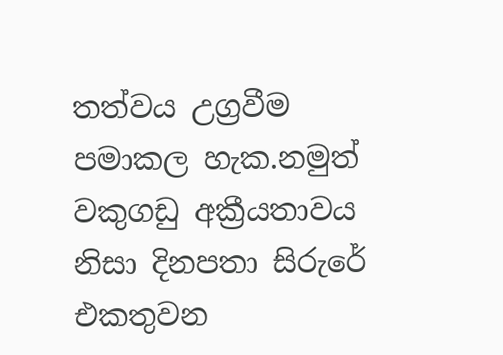තත්වය උග්‍රවීම පමාකල හැක.නමුත් වකුගඩු අක්‍රීයතාවය නිසා දිනපතා සිරුරේ එකතුවන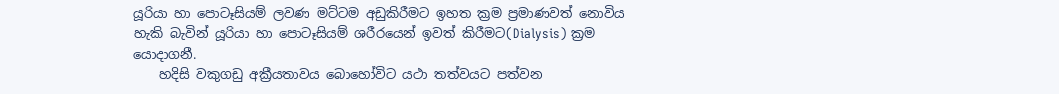යූරියා හා පොටෑසියම් ලවණ මට්ටම අඩුකිරීමට ඉහත ක්‍රම ප්‍රමාණවත් නොවිය හැකි බැවින් යූරියා හා පොටෑසියම් ශරීරයෙන් ඉවත් කිරීමට(Dialysis) ක්‍රම යොදාගනී.
    හදිසි වකුගඩු අක්‍රීයතාවය බොහෝවිට යථා තත්වයට පත්වන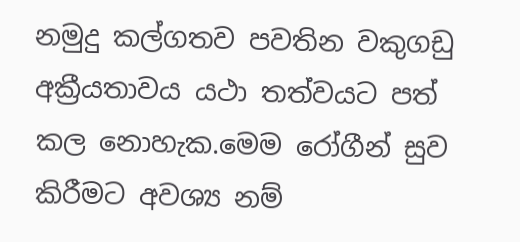නමුදු කල්ගතව පවතින වකුගඩු අක්‍රීයතාවය යථා තත්වයට පත් කල නොහැක.මෙම රෝගීන් සුව කිරීමට අවශ්‍ය නම්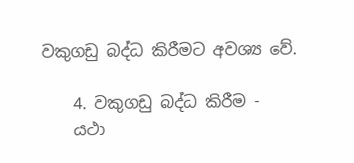වකුගඩු බද්ධ කිරීමට අවශ්‍ය වේ.

    4. වකුගඩු බද්ධ කිරීම -
    යථා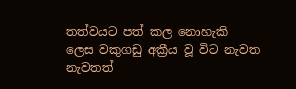තත්වයට පත් කල නොහැකි ලෙස වකුගඩු අක්‍රීය වූ විට නැවත නැවතත්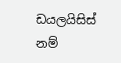ඩයලයිසිස් නම්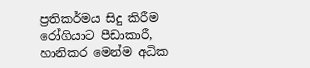ප්‍රතිකර්මය සිදු කිරීම රෝගියාට පීඩාකාරී, හානිකර මෙන්ම අධික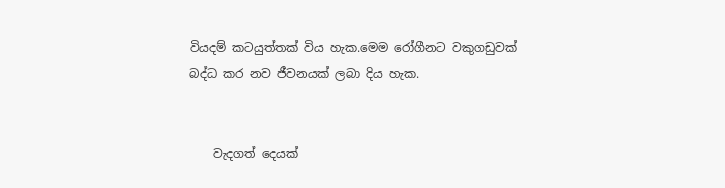වියදම් කටයුත්තක් විය හැක.මෙම රෝගීනට වකුගඩුවක් බද්ධ කර නව ජීවනයක් ලබා දිය හැක.


    වැදගත් දෙයක්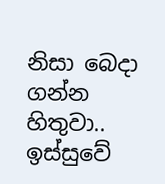නිසා බෙදා ගන්න හිතුවා.. ඉස්සුවේ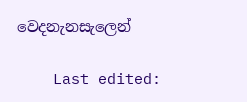වෙදනැනසැලෙන්

    Last edited: